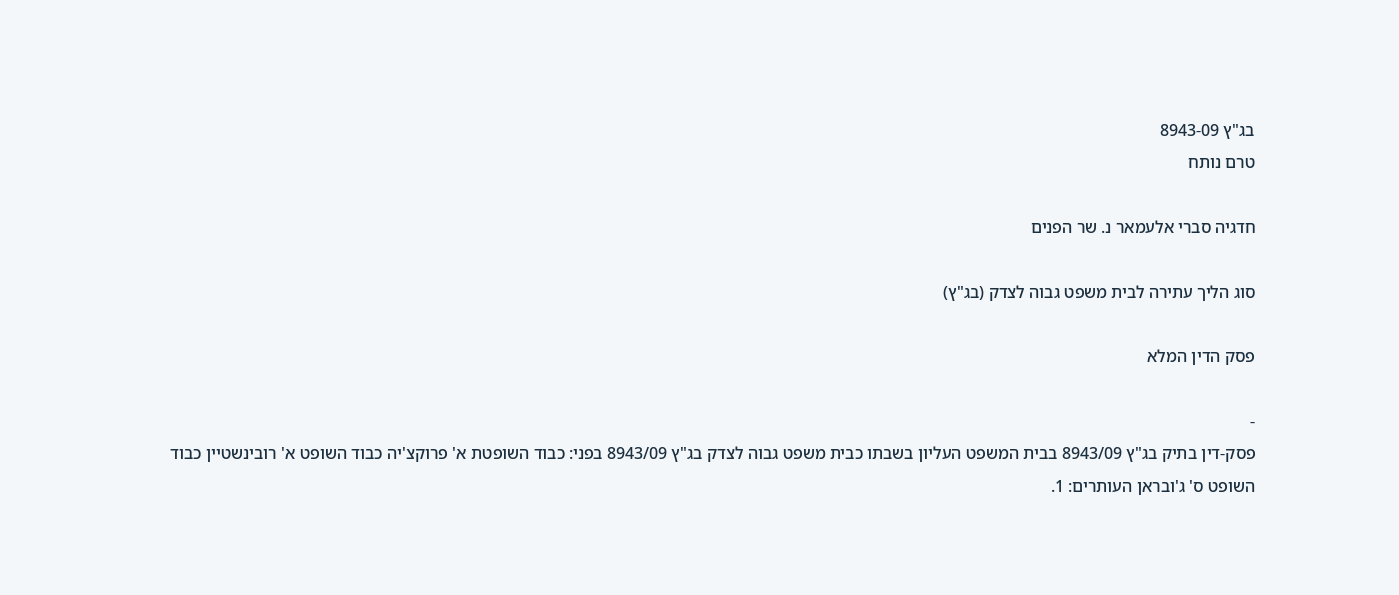בג"ץ 8943-09
טרם נותח

חדגיה סברי אלעמאר נ. שר הפנים

סוג הליך עתירה לבית משפט גבוה לצדק (בג"ץ)

פסק הדין המלא

-
פסק-דין בתיק בג"ץ 8943/09 בבית המשפט העליון בשבתו כבית משפט גבוה לצדק בג"ץ 8943/09 בפני: כבוד השופטת א' פרוקצ'יה כבוד השופט א' רובינשטיין כבוד השופט ס' ג'ובראן העותרים: 1.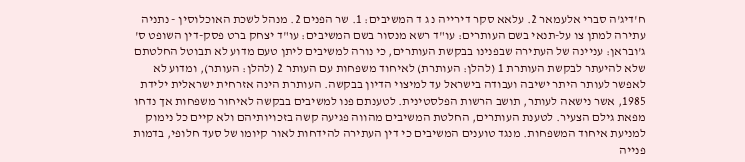ח'דיג'ה סברי אלעמאר 2. עלאא סקר דירייה נ ג ד המשיבים: 1. שר הפנים 2. מנהל לשכת האוכלוסין - נתניה עתירה למתן צו על-תנאי בשם העותרים: עו"ד רשא מנסור בשם המשיבים: עו"ד יצחק ברט פסק-דין השופט ס' ג'ובראן: עניינה של העתירה שבפנינו בבקשת העותרים, כי נורה למשיבים ליתן טעם מדוע לא תבוטל החלטתם שלא להיעתר לבקשת העותרת 1 (להלן: העותרת) לאיחוד משפחות עם העותר 2 (להלן: העותר), ומדוע לא לאפשר לעותר היתר ישיבה ועבודה בישראל עד למיצוי הדיון בבקשה. העותרת הינה אזרחית ישראלית ילידת 1985, אשר נישאה לעותר, תושב הרשות הפלסטינית. לטענתם פנו למשיבים בבקשה לאיחור משפחות אך נדחו מפאת גילם הצעיר. לטענת העותרים, החלטת המשיבים מהווה פגיעה קשה בזכויותיהם ולא קיים כל נימוק למניעת איחוד המשפחות. מנגד טוענים המשיבים כי דין העתירה להידחות לאור קיומו של סעד חלופי, בדמות פנייה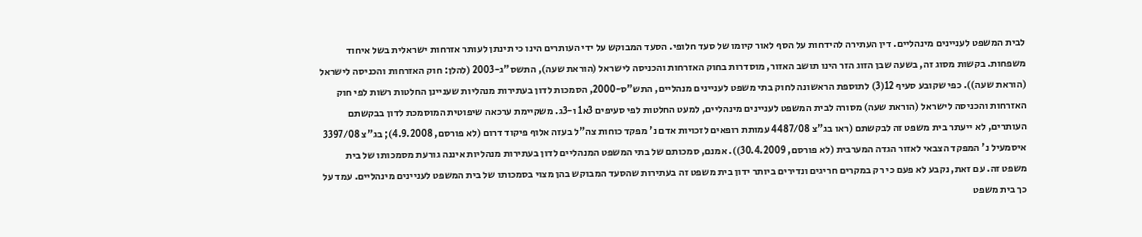לבית המשפט לעניינים מינהליים. דין העתירה להידחות על הסף לאור קיומו של סעד חלופי. הסעד המבוקש על ידי העותרים הינו כי תינתן לעותר אזרחות ישראלית בשל איחוד משפחות. בקשות מסוג זה, בשעה שבן הזוג הזר הינו תושב האזור, מוסדרות בחוק האזרחות והכניסה לישראל (הוראת שעה), התשס"ג-2003 (להלן: חוק האזרחות והכניסה לישראל (הוראת שעה)). כפי שקובע סעיף 12(3) לתוספת הראשונה לחוק בתי משפט לעניינים מנהליים, התש"ס-2000, הסמכות לדון בעתירות מנהליות שעניינן החלטות רשות לפי חוק האזרחות והכניסה לישראל (הוראת שעה) מסורה לבית המשפט לעניינים מינהליים, למעט החלטות לפי סעיפים 3א1 ו-3ג. משקיימת ערכאה שיפוטית המוסמכת לדון בבקשתם העותרים, לא ייעתר בית משפט זה לבקשתם (ראו בג"צ 4487/08 עמותת רופאים לזכויות אדם נ' מפקד כוחות צה"ל בעזה אלוף פיקוד דרום (לא פורסם, 4.9.2008); בג"צ 3397/08 איסמעיל נ' המפקד הצבאי לאזור הגדה המערבית (לא פורסם, 30.4.2009)). אמנם, סמכותם של בתי המשפט המנהליים לדון בעתירות מנהליות איננה גורעת מסמכותו של בית משפט זה. עם זאת, נקבע לא פעם כי רק במקרים חריגים ונדירים ביותר ידון בית משפט זה בעתירות שהסעד המבוקש בהן מצוי בסמכותו של בית המשפט לעניינים מינהליים. עמד על כך בית משפט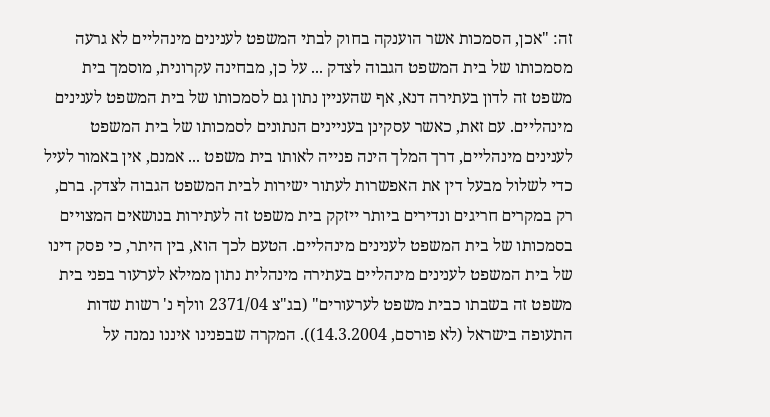זה: "אכן, הסמכות אשר הוענקה בחוק לבתי המשפט לענינים מינהליים לא גרעה מסמכותו של בית המשפט הגבוה לצדק ... על כן, מבחינה עקרונית, מוסמך בית משפט זה לדון בעתירה דנא, אף שהעניין נתון גם לסמכותו של בית המשפט לענינים מינהליים. עם זאת, כאשר עסקינן בעניינים הנתונים לסמכותו של בית המשפט לענינים מינהליים, דרך המלך הינה פנייה לאותו בית משפט ... אמנם, אין באמור לעיל כדי לשלול מבעל דין את האפשרות לעתור ישירות לבית המשפט הגבוה לצדק. ברם, רק במקרים חריגים ונדירים ביותר ייזקק בית משפט זה לעתירות בנושאים המצויים בסמכותו של בית המשפט לענינים מינהליים. הטעם לכך הוא, בין היתר, כי פסק דינו של בית המשפט לענינים מינהליים בעתירה מינהלית נתון ממילא לערעור בפני בית משפט זה בשבתו כבית משפט לערעורים" (בג"צ 2371/04 וולף נ' רשות שדות התעופה בישראל (לא פורסם, 14.3.2004)). המקרה שבפנינו איננו נמנה על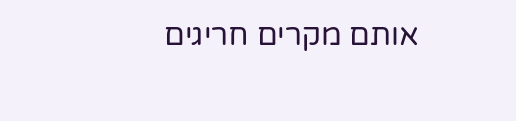אותם מקרים חריגים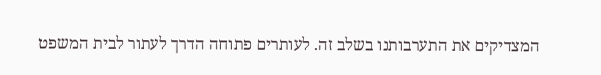המצדיקים את התערבותנו בשלב זה. לעותרים פתוחה הדרך לעתור לבית המשפט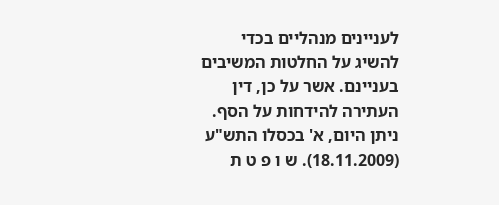לעניינים מנהליים בכדי להשיג על החלטות המשיבים בעניינם. אשר על כן, דין העתירה להידחות על הסף. ניתן היום, א' בכסלו התש"ע (18.11.2009). ש ו פ ט ת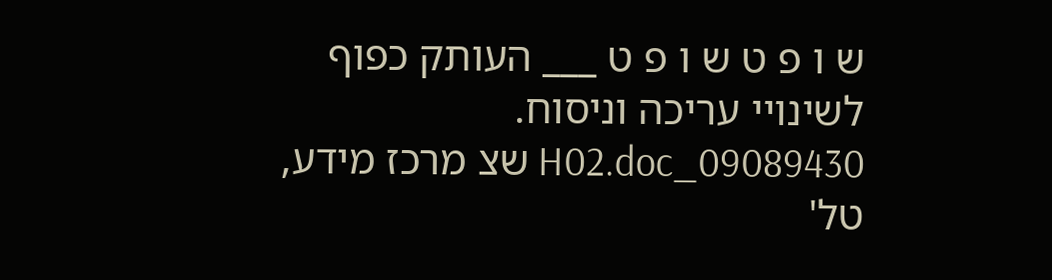ש ו פ ט ש ו פ ט ___ העותק כפוף לשינויי עריכה וניסוח. 09089430_H02.doc שצ מרכז מידע, טל'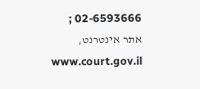02-6593666 ; אתר אינטרנט, www.court.gov.il